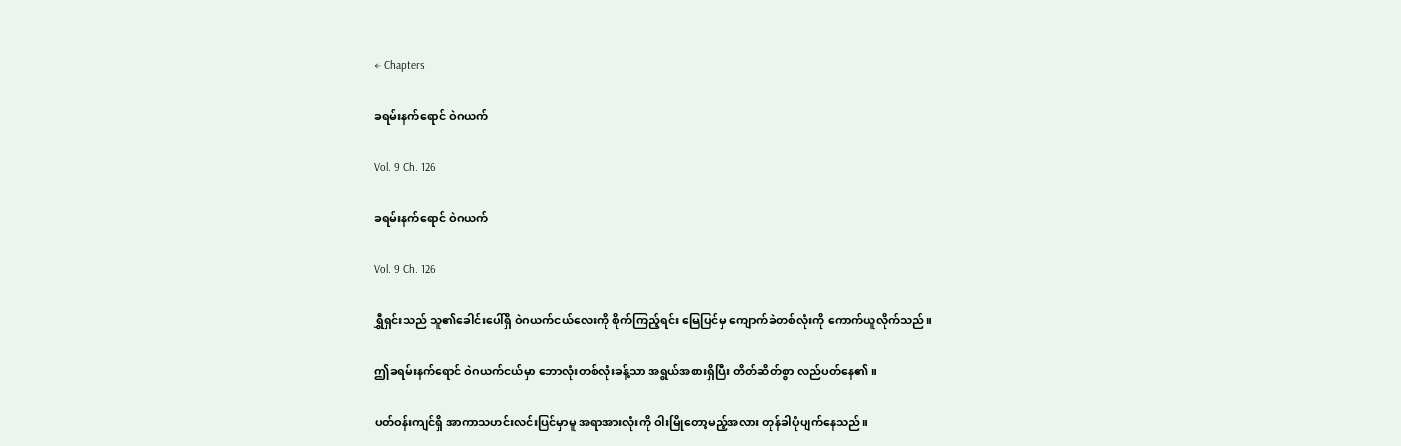← Chapters

ခရမ်းနက်ရောင် ဝဲဂယက်

Vol. 9 Ch. 126

ခရမ်းနက်ရောင် ဝဲဂယက်

Vol. 9 Ch. 126

ရွှီရှင်းသည် သူ၏ခေါင်းပေါ်ရှိ ဝဲဂယက်ငယ်လေးကို စိုက်ကြည့်ရင်း မြေပြင်မှ ကျောက်ခဲတစ်လုံးကို ကောက်ယူလိုက်သည်။

ဤခရမ်းနက်ရောင် ဝဲဂယက်ငယ်မှာ ဘောလုံးတစ်လုံးခန့်သာ အရွယ်အစားရှိပြီး တိတ်ဆိတ်စွာ လည်ပတ်နေ၏။

ပတ်ဝန်းကျင်ရှိ အာကာသဟင်းလင်းပြင်မှာမူ အရာအားလုံးကို ဝါးမြိုတော့မည့်အလား တုန်ခါပုံပျက်နေသည်။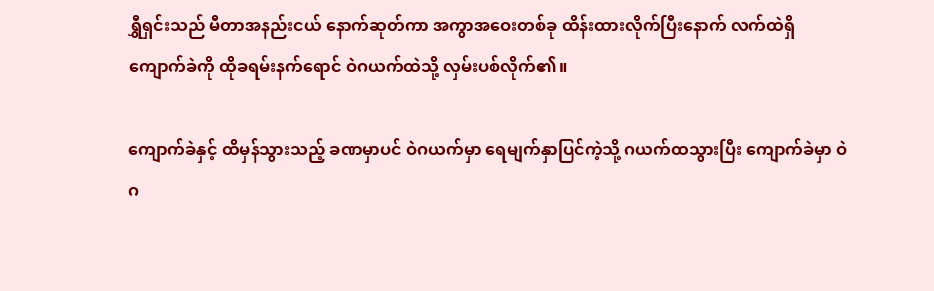ရွှီရှင်းသည် မီတာအနည်းငယ် နောက်ဆုတ်ကာ အကွာအဝေးတစ်ခု ထိန်းထားလိုက်ပြီးနောက် လက်ထဲရှိ ကျောက်ခဲကို ထိုခရမ်းနက်ရောင် ဝဲဂယက်ထဲသို့ လှမ်းပစ်လိုက်၏။

ကျောက်ခဲနှင့် ထိမှန်သွားသည့် ခဏမှာပင် ဝဲဂယက်မှာ ရေမျက်နှာပြင်ကဲ့သို့ ဂယက်ထသွားပြီး ကျောက်ခဲမှာ ဝဲဂ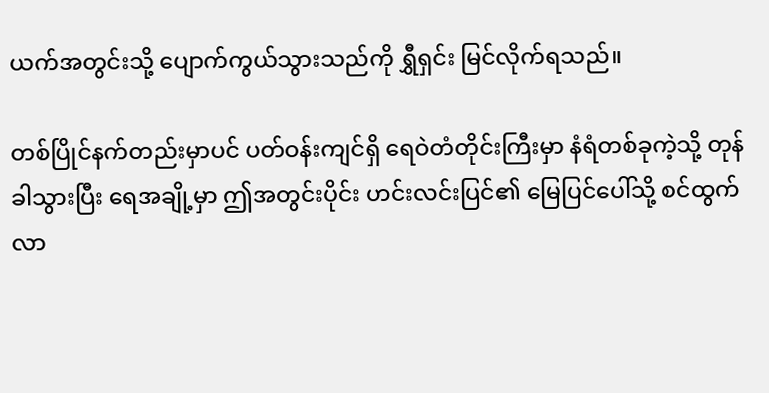ယက်အတွင်းသို့ ပျောက်ကွယ်သွားသည်ကို ရွှီရှင်း မြင်လိုက်ရသည်။

တစ်ပြိုင်နက်တည်းမှာပင် ပတ်ဝန်းကျင်ရှိ ရေဝဲတံတိုင်းကြီးမှာ နံရံတစ်ခုကဲ့သို့ တုန်ခါသွားပြီး ရေအချို့မှာ ဤအတွင်းပိုင်း ဟင်းလင်းပြင်၏ မြေပြင်ပေါ်သို့ စင်ထွက်လာ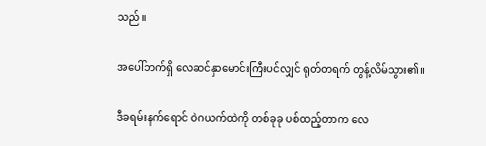သည်။

အပေါ်ဘက်ရှိ လေဆင်နှာမောင်းကြီးပင်လျှင် ရုတ်တရက် တွန့်လိမ်သွား၏။

ဒီခရမ်းနက်ရောင် ဝဲဂယက်ထဲကို တစ်ခုခု ပစ်ထည့်တာက လေ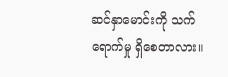ဆင်နှာမောင်းကို သက်ရောက်မှု ရှိစေတာလား။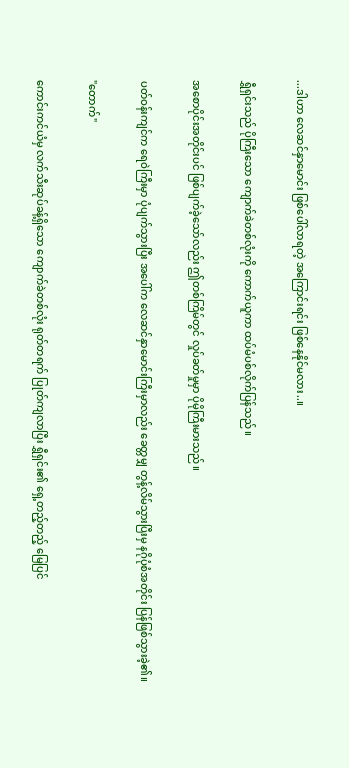...ဒါဟာ လေဆင်နှာမောင်း ဖြစ်ပေါ်လာရတဲ့ အကြောင်းရင်း ဖြစ်နေနိုင်မလား..။

ရွှီရှင်းသည် ပိုကြီးသော ကျောက်ခဲတစ်လုံးကို ကောက်ယူကာ ထပ်မံပစ်လိုက်ပြန်သည်။

အစောပိုင်းအတိုင်းပင် ဖြစ်ပျက်ခဲ့သော်လည်း ဤတစ်ကြိမ်တွင် လှုပ်ခတ်မှုမှာ ပိုမိုကြီးမားသည်။

ပတ်ဝန်းကျင်က ရေဝဲကြီးမှာ ပုံပျက်သွားပြီး အပေါ်က လေဆင်နှာမောင်းကြီးမှာလည်း ခေတ္တမျှ တွန့်လိမ်သွားပြီးမှ နဂိုပုံစံအတိုင်း ပြန်ဖြစ်သွားခဲ့၏။

"တောက်"

ကောင်းကင်ယံမှ လက်သီးဆုပ်ခန့်ရှိသော ကျောက်ခဲတစ်လုံး ရုတ်တရက် ပြုတ်ကျလာပြီး ရွှီရှင်း၏ ရှေ့တည့်တည့် မြေပြင်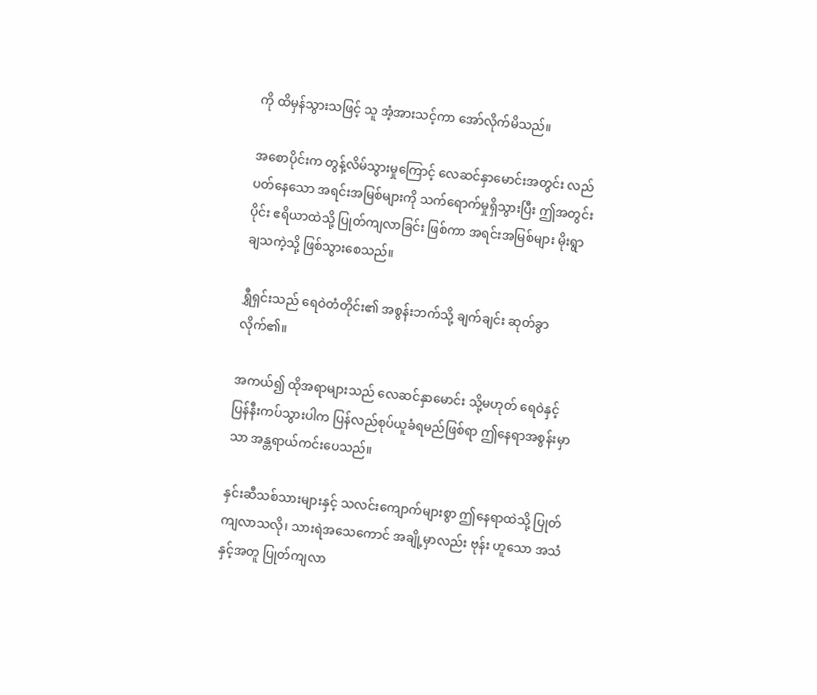ကို ထိမှန်သွားသဖြင့် သူ အံ့အားသင့်ကာ အော်လိုက်မိသည်။

အစောပိုင်းက တွန့်လိမ်သွားမှုကြောင့် လေဆင်နှာမောင်းအတွင်း လည်ပတ်နေသော အရင်းအမြစ်များကို သက်ရောက်မှုရှိသွားပြီး ဤအတွင်းပိုင်း ဧရိယာထဲသို့ ပြုတ်ကျလာခြင်း ဖြစ်ကာ အရင်းအမြစ်များ မိုးရွာချသကဲ့သို့ ဖြစ်သွားစေသည်။

ရွှီရှင်းသည် ရေဝဲတံတိုင်း၏ အစွန်းဘက်သို့ ချက်ချင်း ဆုတ်ခွာလိုက်၏။

အကယ်၍ ထိုအရာများသည် လေဆင်နှာမောင်း သို့မဟုတ် ရေဝဲနှင့် ပြန်နီးကပ်သွားပါက ပြန်လည်စုပ်ယူခံရမည်ဖြစ်ရာ ဤနေရာအစွန်းမှာသာ အန္တရာယ်ကင်းပေသည်။

နှင်းဆီသစ်သားများနှင့် သလင်းကျောက်များစွာ ဤနေရာထဲသို့ ပြုတ်ကျလာသလို၊ သားရဲအသေကောင် အချို့မှာလည်း ဗုန်း ဟူသော အသံနှင့်အတူ ပြုတ်ကျလာ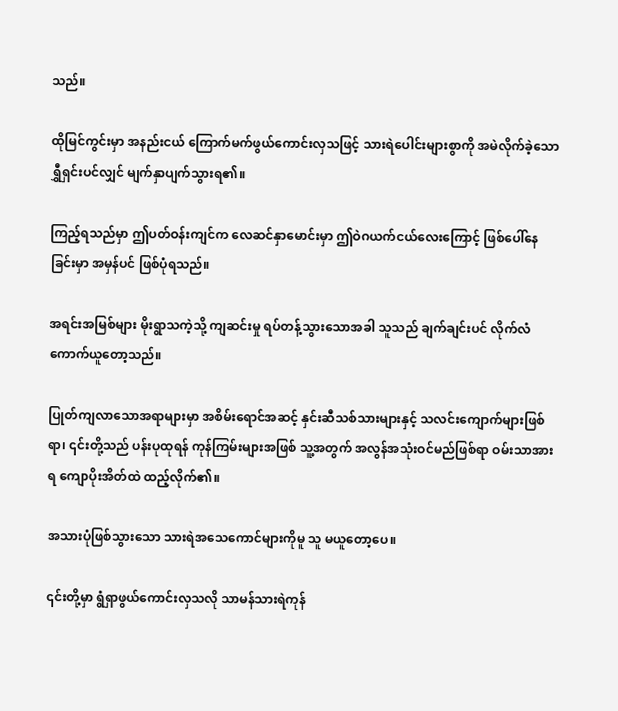သည်။

ထိုမြင်ကွင်းမှာ အနည်းငယ် ကြောက်မက်ဖွယ်ကောင်းလှသဖြင့် သားရဲပေါင်းများစွာကို အမဲလိုက်ခဲ့သော ရွှီရှင်းပင်လျှင် မျက်နှာပျက်သွားရ၏။

ကြည့်ရသည်မှာ ဤပတ်ဝန်းကျင်က လေဆင်နှာမောင်းမှာ ဤဝဲဂယက်ငယ်လေးကြောင့် ဖြစ်ပေါ်နေခြင်းမှာ အမှန်ပင် ဖြစ်ပုံရသည်။

အရင်းအမြစ်များ မိုးရွာသကဲ့သို့ ကျဆင်းမှု ရပ်တန့်သွားသောအခါ သူသည် ချက်ချင်းပင် လိုက်လံကောက်ယူတော့သည်။

ပြုတ်ကျလာသောအရာများမှာ အစိမ်းရောင်အဆင့် နှင်းဆီသစ်သားများနှင့် သလင်းကျောက်များဖြစ်ရာ၊ ၎င်းတို့သည် ပန်းပုထုရန် ကုန်ကြမ်းများအဖြစ် သူ့အတွက် အလွန်အသုံးဝင်မည်ဖြစ်ရာ ဝမ်းသာအားရ ကျောပိုးအိတ်ထဲ ထည့်လိုက်၏။

အသားပုံဖြစ်သွားသော သားရဲအသေကောင်များကိုမူ သူ မယူတော့ပေ။

၎င်းတို့မှာ ရွံရှာဖွယ်ကောင်းလှသလို သာမန်သားရဲကုန်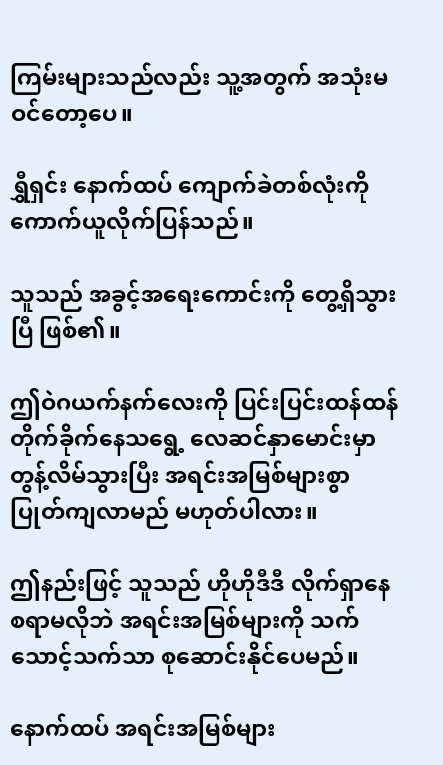ကြမ်းများသည်လည်း သူ့အတွက် အသုံးမဝင်တော့ပေ။

ရွှီရှင်း နောက်ထပ် ကျောက်ခဲတစ်လုံးကို ကောက်ယူလိုက်ပြန်သည်။

သူသည် အခွင့်အရေးကောင်းကို တွေ့ရှိသွားပြီ ဖြစ်၏။

ဤဝဲဂယက်နက်လေးကို ပြင်းပြင်းထန်ထန် တိုက်ခိုက်နေသရွေ့ လေဆင်နှာမောင်းမှာ တွန့်လိမ်သွားပြီး အရင်းအမြစ်များစွာ ပြုတ်ကျလာမည် မဟုတ်ပါလား။

ဤနည်းဖြင့် သူသည် ဟိုဟိုဒီဒီ လိုက်ရှာနေစရာမလိုဘဲ အရင်းအမြစ်များကို သက်သောင့်သက်သာ စုဆောင်းနိုင်ပေမည်။

နောက်ထပ် အရင်းအမြစ်များ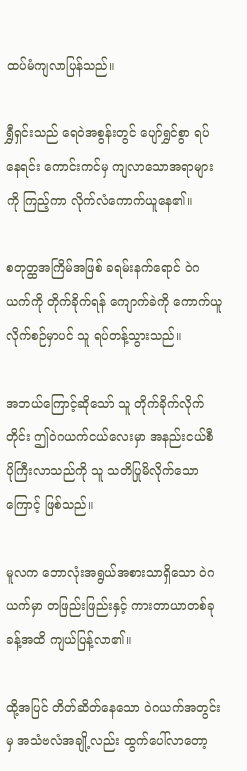ထပ်မံကျလာပြန်သည်။

ရွှီရှင်းသည် ရေဝဲအစွန်းတွင် ပျော်ရွှင်စွာ ရပ်နေရင်း ကောင်းကင်မှ ကျလာသောအရာများကို ကြည့်ကာ လိုက်လံကောက်ယူနေ၏။

စတုတ္ထအကြိမ်အဖြစ် ခရမ်းနက်ရောင် ဝဲဂယက်ကို တိုက်ခိုက်ရန် ကျောက်ခဲကို ကောက်ယူလိုက်စဉ်မှာပင် သူ ရပ်တန့်သွားသည်။

အဘယ်ကြောင့်ဆိုသော် သူ တိုက်ခိုက်လိုက်တိုင်း ဤဝဲဂယက်ငယ်လေးမှာ အနည်းငယ်စီ ပိုကြီးလာသည်ကို သူ သတိပြုမိလိုက်သောကြောင့် ဖြစ်သည်။

မူလက ဘောလုံးအရွယ်အစားသာရှိသော ဝဲဂယက်မှာ တဖြည်းဖြည်းနှင့် ကားတာယာတစ်ခုခန့်အထိ ကျယ်ပြန့်လာ၏။

ထို့အပြင် တိတ်ဆိတ်နေသော ဝဲဂယက်အတွင်းမှ အသံဗလံအချို့လည်း ထွက်ပေါ်လာတော့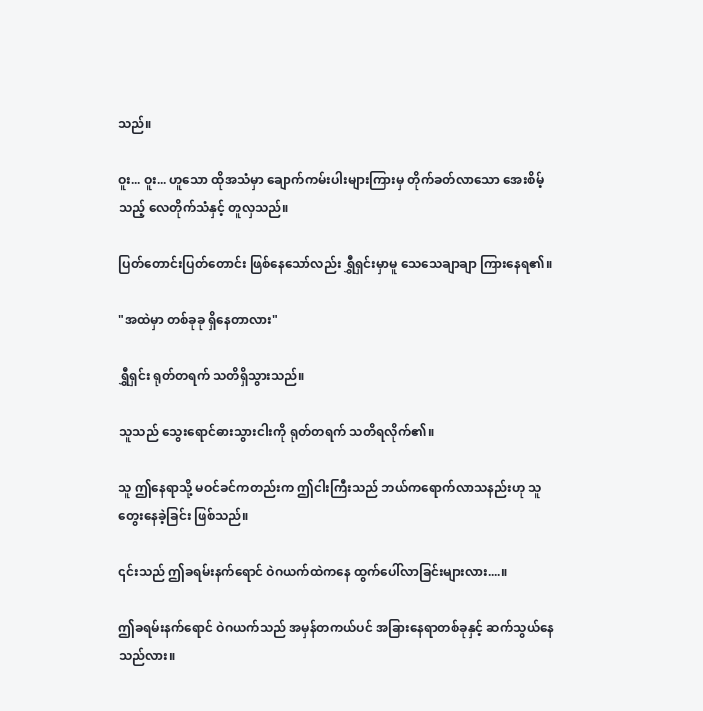သည်။

ဝူး... ဝူး... ဟူသော ထိုအသံမှာ ချောက်ကမ်းပါးများကြားမှ တိုက်ခတ်လာသော အေးစိမ့်သည့် လေတိုက်သံနှင့် တူလှသည်။

ပြတ်တောင်းပြတ်တောင်း ဖြစ်နေသော်လည်း ရွှီရှင်းမှာမူ သေသေချာချာ ကြားနေရ၏။

"အထဲမှာ တစ်ခုခု ရှိနေတာလား"

ရွှီရှင်း ရုတ်တရက် သတိရှိသွားသည်။

သူသည် သွေးရောင်ဓားသွားငါးကို ရုတ်တရက် သတိရလိုက်၏။

သူ ဤနေရာသို့ မဝင်ခင်ကတည်းက ဤငါးကြီးသည် ဘယ်ကရောက်လာသနည်းဟု သူ တွေးနေခဲ့ခြင်း ဖြစ်သည်။

၎င်းသည် ဤခရမ်းနက်ရောင် ဝဲဂယက်ထဲကနေ ထွက်ပေါ်လာခြင်းများလား....။

ဤခရမ်းနက်ရောင် ဝဲဂယက်သည် အမှန်တကယ်ပင် အခြားနေရာတစ်ခုနှင့် ဆက်သွယ်နေသည်လား။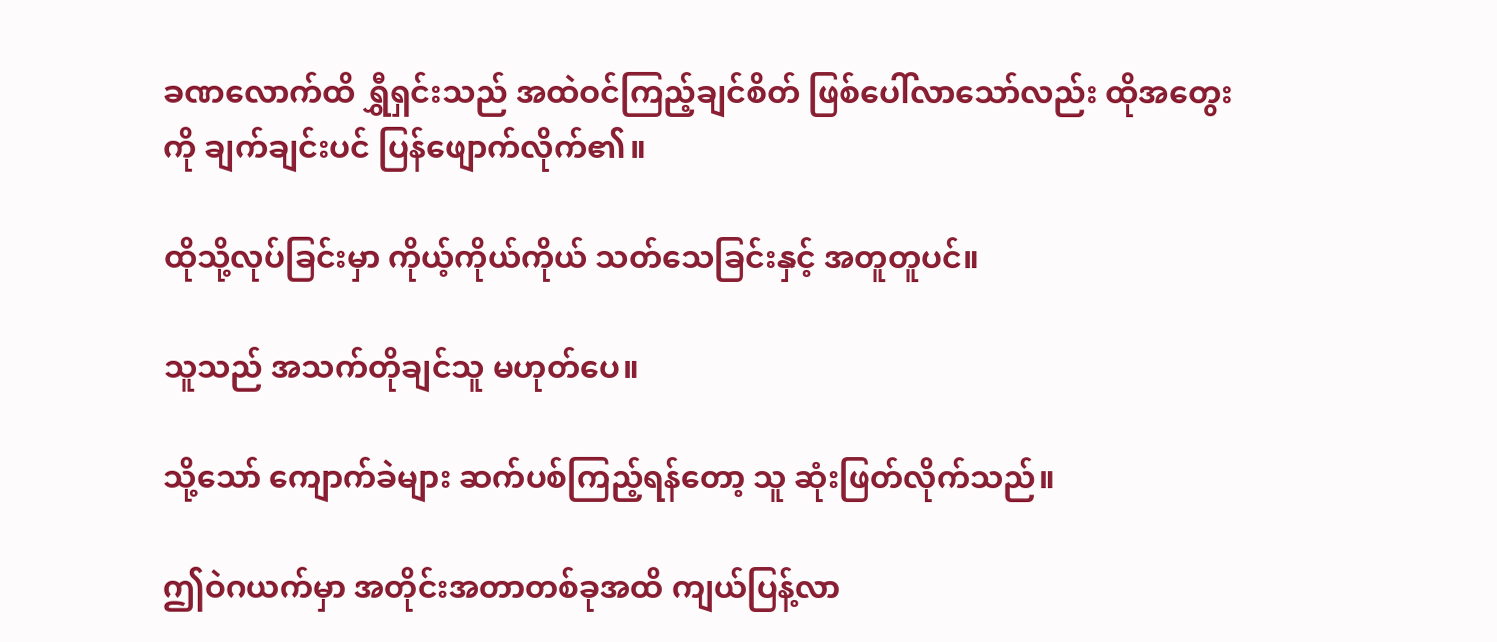ခဏလောက်ထိ ရွှီရှင်းသည် အထဲဝင်ကြည့်ချင်စိတ် ဖြစ်ပေါ်လာသော်လည်း ထိုအတွေးကို ချက်ချင်းပင် ပြန်ဖျောက်လိုက်၏။

ထိုသို့လုပ်ခြင်းမှာ ကိုယ့်ကိုယ်ကိုယ် သတ်သေခြင်းနှင့် အတူတူပင်။

သူသည် အသက်တိုချင်သူ မဟုတ်ပေ။

သို့သော် ကျောက်ခဲများ ဆက်ပစ်ကြည့်ရန်တော့ သူ ဆုံးဖြတ်လိုက်သည်။

ဤဝဲဂယက်မှာ အတိုင်းအတာတစ်ခုအထိ ကျယ်ပြန့်လာ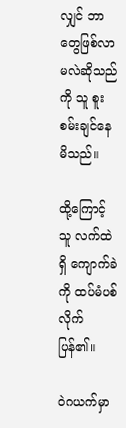လျှင် ဘာတွေဖြစ်လာမလဲဆိုသည်ကို သူ စူးစမ်းချင်နေမိသည်။

ထို့ကြောင့် သူ လက်ထဲရှိ ကျောက်ခဲကို ထပ်မံပစ်လိုက်ပြန်၏။

ဝဲဂယက်မှာ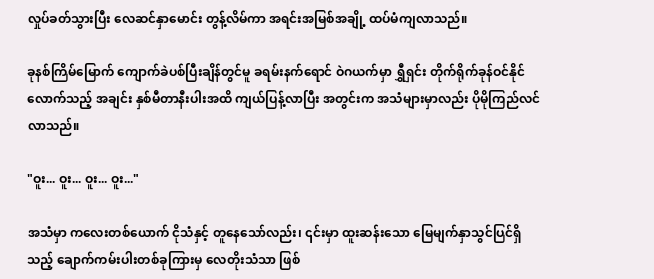လှုပ်ခတ်သွားပြီး လေဆင်နှာမောင်း တွန့်လိမ်ကာ အရင်းအမြစ်အချို့ ထပ်မံကျလာသည်။

ခုနစ်ကြိမ်မြောက် ကျောက်ခဲပစ်ပြီးချိန်တွင်မူ ခရမ်းနက်ရောင် ဝဲဂယက်မှာ ရွှီရှင်း တိုက်ရိုက်ခုန်ဝင်နိုင်လောက်သည့် အချင်း နှစ်မီတာနီးပါးအထိ ကျယ်ပြန့်လာပြီး အတွင်းက အသံများမှာလည်း ပိုမိုကြည်လင်လာသည်။

"ဝူး... ဝူး... ဝူး... ဝူး..."

အသံမှာ ကလေးတစ်ယောက် ငိုသံနှင့် တူနေသော်လည်း၊ ၎င်းမှာ ထူးဆန်းသော မြေမျက်နှာသွင်ပြင်ရှိသည့် ချောက်ကမ်းပါးတစ်ခုကြားမှ လေတိုးသံသာ ဖြစ်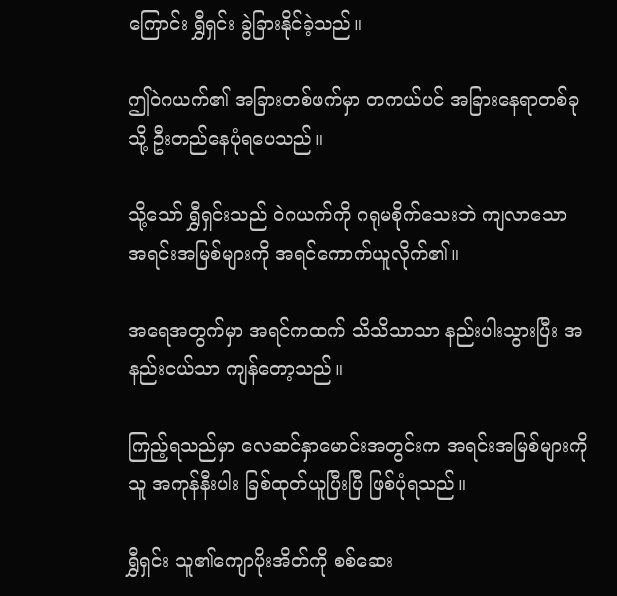ကြောင်း ရွှီရှင်း ခွဲခြားနိုင်ခဲ့သည်။

ဤဝဲဂယက်၏ အခြားတစ်ဖက်မှာ တကယ်ပင် အခြားနေရာတစ်ခုသို့ ဦးတည်နေပုံရပေသည်။

သို့သော် ရွှီရှင်းသည် ဝဲဂယက်ကို ဂရုမစိုက်သေးဘဲ ကျလာသော အရင်းအမြစ်များကို အရင်ကောက်ယူလိုက်၏။

အရေအတွက်မှာ အရင်ကထက် သိသိသာသာ နည်းပါးသွားပြီး အနည်းငယ်သာ ကျန်တော့သည်။

ကြည့်ရသည်မှာ လေဆင်နှာမောင်းအတွင်းက အရင်းအမြစ်များကို သူ အကုန်နီးပါး ခြစ်ထုတ်ယူပြီးပြီ ဖြစ်ပုံရသည်။

ရွှီရှင်း သူ၏ကျောပိုးအိတ်ကို စစ်ဆေး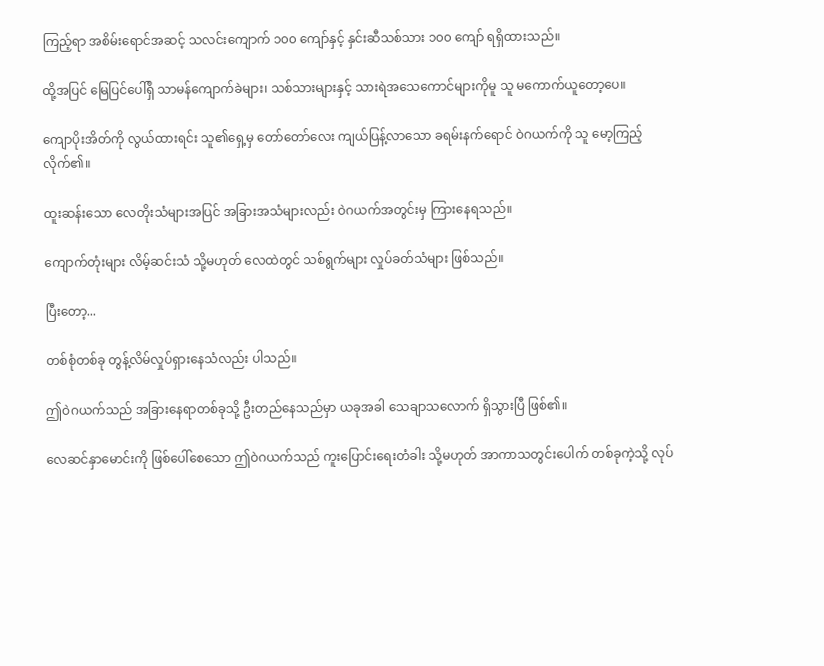ကြည့်ရာ အစိမ်းရောင်အဆင့် သလင်းကျောက် ၁၀၀ ကျော်နှင့် နှင်းဆီသစ်သား ၁၀၀ ကျော် ရရှိထားသည်။

ထို့အပြင် မြေပြင်ပေါ်ရှိ သာမန်ကျောက်ခဲများ၊ သစ်သားများနှင့် သားရဲအသေကောင်များကိုမူ သူ မကောက်ယူတော့ပေ။

ကျောပိုးအိတ်ကို လွယ်ထားရင်း သူ၏ရှေ့မှ တော်တော်လေး ကျယ်ပြန့်လာသော ခရမ်းနက်ရောင် ဝဲဂယက်ကို သူ မော့ကြည့်လိုက်၏။

ထူးဆန်းသော လေတိုးသံများအပြင် အခြားအသံများလည်း ဝဲဂယက်အတွင်းမှ ကြားနေရသည်။

ကျောက်တုံးများ လိမ့်ဆင်းသံ သို့မဟုတ် လေထဲတွင် သစ်ရွက်များ လှုပ်ခတ်သံများ ဖြစ်သည်။

ပြီးတော့...

တစ်စုံတစ်ခု တွန့်လိမ်လှုပ်ရှားနေသံလည်း ပါသည်။

ဤဝဲဂယက်သည် အခြားနေရာတစ်ခုသို့ ဦးတည်နေသည်မှာ ယခုအခါ သေချာသလောက် ရှိသွားပြီ ဖြစ်၏။

လေဆင်နှာမောင်းကို ဖြစ်ပေါ်စေသော ဤဝဲဂယက်သည် ကူးပြောင်းရေးတံခါး သို့မဟုတ် အာကာသတွင်းပေါက် တစ်ခုကဲ့သို့ လုပ်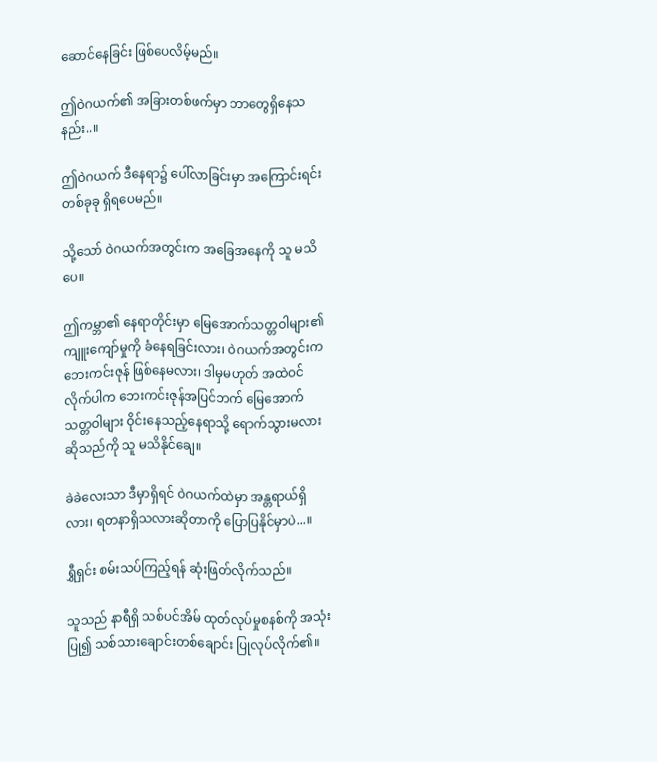ဆောင်နေခြင်း ဖြစ်ပေလိမ့်မည်။

ဤဝဲဂယက်၏ အခြားတစ်ဖက်မှာ ဘာတွေရှိနေသနည်း..။

ဤဝဲဂယက် ဒီနေရာ၌ ပေါ်လာခြင်းမှာ အကြောင်းရင်း တစ်ခုခု ရှိရပေမည်။

သို့သော် ဝဲဂယက်အတွင်းက အခြေအနေကို သူ မသိပေ။

ဤကမ္ဘာ၏ နေရာတိုင်းမှာ မြေအောက်သတ္တဝါများ၏ ကျူးကျော်မှုကို ခံနေရခြင်းလား၊ ဝဲဂယက်အတွင်းက ဘေးကင်းဇုန် ဖြစ်နေမလား၊ ဒါမှမဟုတ် အထဲဝင်လိုက်ပါက ဘေးကင်းဇုန်အပြင်ဘက် မြေအောက်သတ္တဝါများ ဝိုင်းနေသည့်နေရာသို့ ရောက်သွားမလားဆိုသည်ကို သူ မသိနိုင်ချေ။

ခဲခဲလေးသာ ဒီမှာရှိရင် ဝဲဂယက်ထဲမှာ အန္တရာယ်ရှိလား၊ ရတနာရှိသလားဆိုတာကို ပြောပြနိုင်မှာပဲ...။

ရွှီရှင်း စမ်းသပ်ကြည့်ရန် ဆုံးဖြတ်လိုက်သည်။

သူသည် နာရီရှိ သစ်ပင်အိမ် ထုတ်လုပ်မှုစနစ်ကို အသုံးပြု၍ သစ်သားချောင်းတစ်ချောင်း ပြုလုပ်လိုက်၏။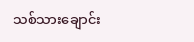သစ်သားချောင်း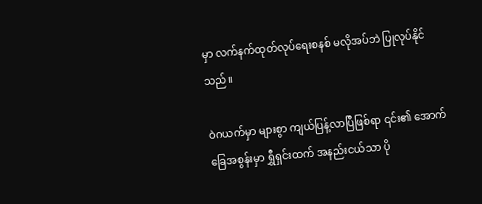မှာ လက်နက်ထုတ်လုပ်ရေးစနစ် မလိုအပ်ဘဲ ပြုလုပ်နိုင်သည်။

ဝဲဂယက်မှာ များစွာ ကျယ်ပြန့်လာပြီဖြစ်ရာ ၎င်း၏ အောက်ခြေအစွန်းမှာ ရွှီရှင်းထက် အနည်းငယ်သာ ပို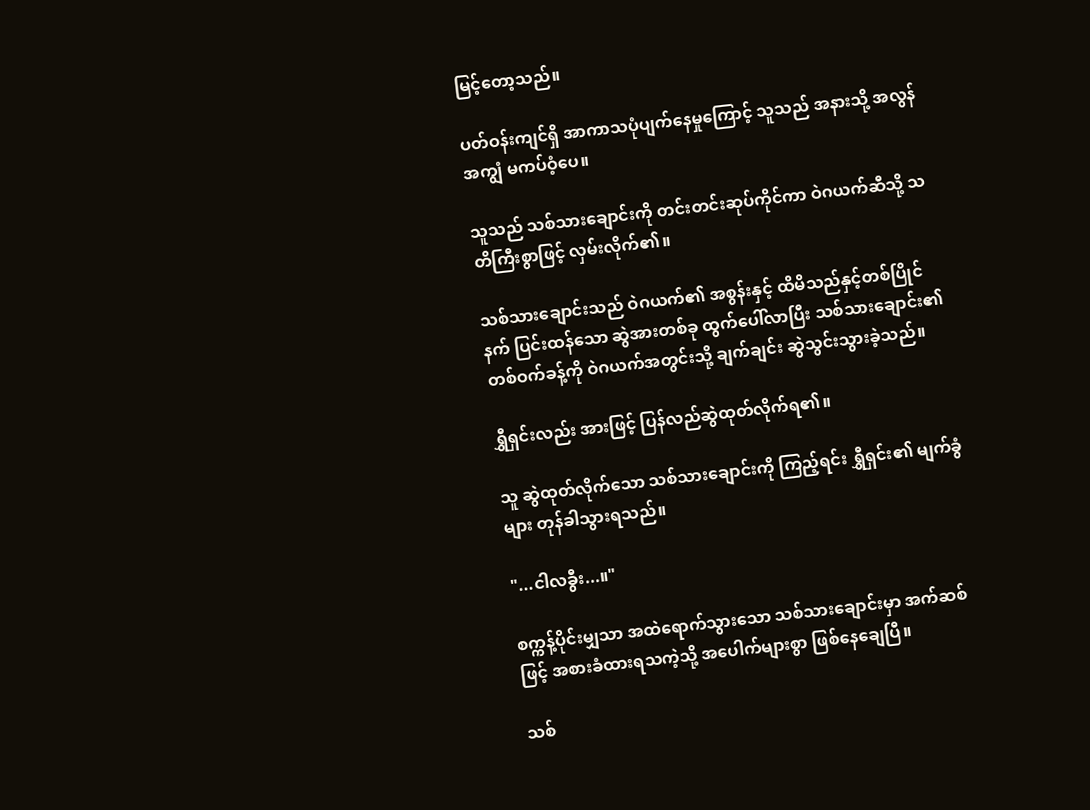မြင့်တော့သည်။

ပတ်ဝန်းကျင်ရှိ အာကာသပုံပျက်နေမှုကြောင့် သူသည် အနားသို့ အလွန်အကျွံ မကပ်ဝံ့ပေ။

သူသည် သစ်သားချောင်းကို တင်းတင်းဆုပ်ကိုင်ကာ ဝဲဂယက်ဆီသို့ သတိကြီးစွာဖြင့် လှမ်းလိုက်၏။

သစ်သားချောင်းသည် ဝဲဂယက်၏ အစွန်းနှင့် ထိမိသည်နှင့်တစ်ပြိုင်နက် ပြင်းထန်သော ဆွဲအားတစ်ခု ထွက်ပေါ်လာပြီး သစ်သားချောင်း၏ တစ်ဝက်ခန့်ကို ဝဲဂယက်အတွင်းသို့ ချက်ချင်း ဆွဲသွင်းသွားခဲ့သည်။

ရွှီရှင်းလည်း အားဖြင့် ပြန်လည်ဆွဲထုတ်လိုက်ရ၏။

သူ ဆွဲထုတ်လိုက်သော သစ်သားချောင်းကို ကြည့်ရင်း ရွှီရှင်း၏ မျက်ခွံများ တုန်ခါသွားရသည်။

"...ငါလခွီး...။"

စက္ကန့်ပိုင်းမျှသာ အထဲရောက်သွားသော သစ်သားချောင်းမှာ အက်ဆစ်ဖြင့် အစားခံထားရသကဲ့သို့ အပေါက်များစွာ ဖြစ်နေချေပြီ။

သစ်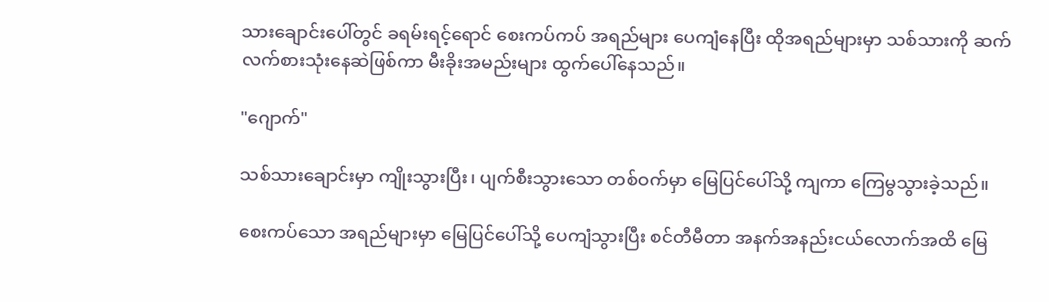သားချောင်းပေါ်တွင် ခရမ်းရင့်ရောင် စေးကပ်ကပ် အရည်များ ပေကျံနေပြီး ထိုအရည်များမှာ သစ်သားကို ဆက်လက်စားသုံးနေဆဲဖြစ်ကာ မီးခိုးအမည်းများ ထွက်ပေါ်နေသည်။

"ဂျောက်"

သစ်သားချောင်းမှာ ကျိုးသွားပြီး၊ ပျက်စီးသွားသော တစ်ဝက်မှာ မြေပြင်ပေါ်သို့ ကျကာ ကြေမွသွားခဲ့သည်။

စေးကပ်သော အရည်များမှာ မြေပြင်ပေါ်သို့ ပေကျံသွားပြီး စင်တီမီတာ အနက်အနည်းငယ်လောက်အထိ မြေ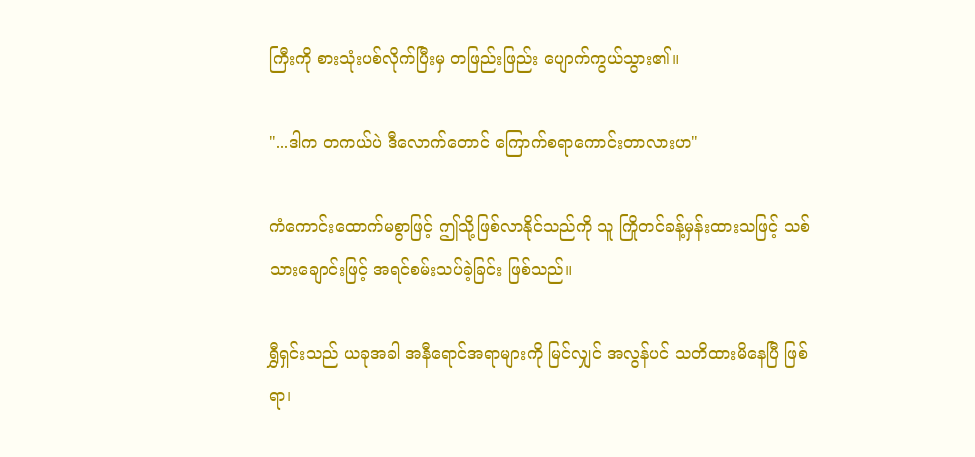ကြီးကို စားသုံးပစ်လိုက်ပြီးမှ တဖြည်းဖြည်း ပျောက်ကွယ်သွား၏။

"...ဒါက တကယ်ပဲ ဒီလောက်တောင် ကြောက်စရာကောင်းတာလားဟ"

ကံကောင်းထောက်မစွာဖြင့် ဤသို့ဖြစ်လာနိုင်သည်ကို သူ ကြိုတင်ခန့်မှန်းထားသဖြင့် သစ်သားချောင်းဖြင့် အရင်စမ်းသပ်ခဲ့ခြင်း ဖြစ်သည်။

ရွှီရှင်းသည် ယခုအခါ အနီရောင်အရာများကို မြင်လျှင် အလွန်ပင် သတိထားမိနေပြီ ဖြစ်ရာ၊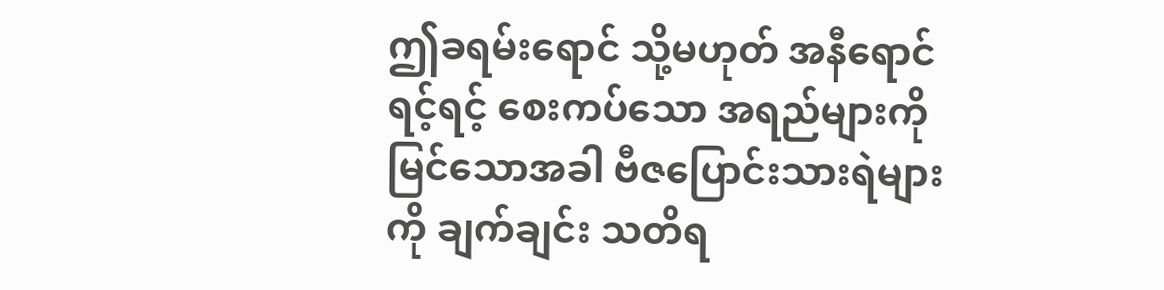ဤခရမ်းရောင် သို့မဟုတ် အနီရောင်ရင့်ရင့် စေးကပ်သော အရည်များကို မြင်သောအခါ ဗီဇပြောင်းသားရဲများကို ချက်ချင်း သတိရ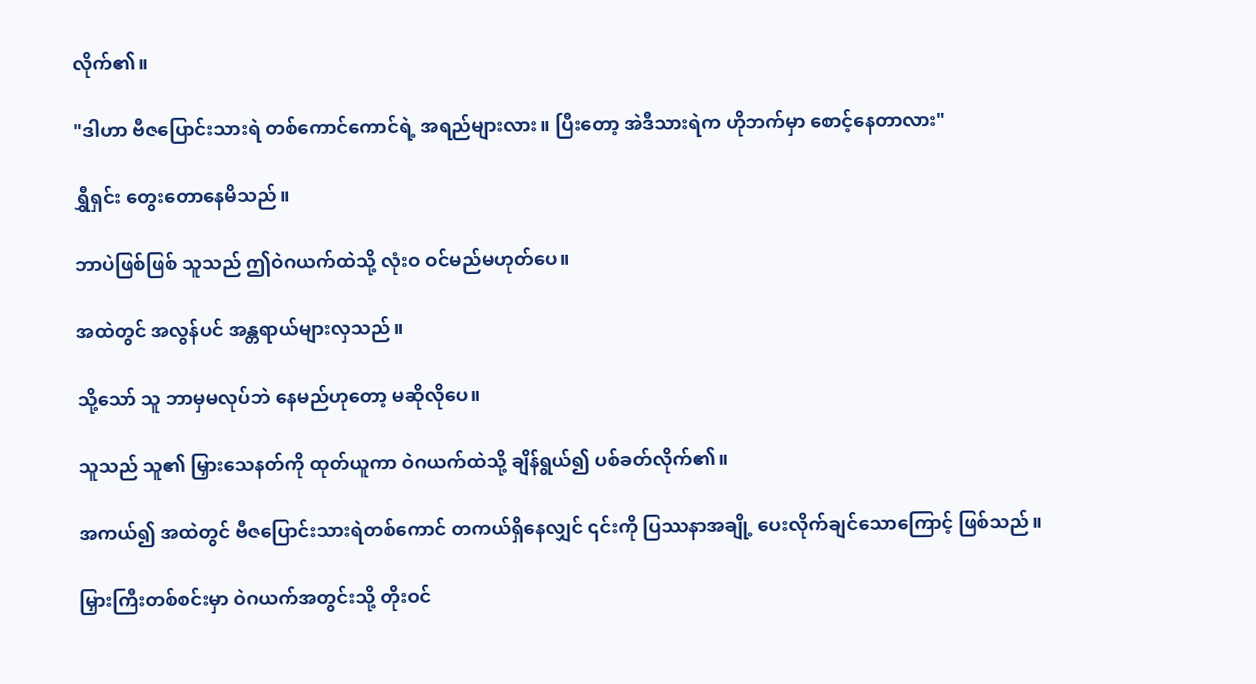လိုက်၏။

"ဒါဟာ ဗီဇပြောင်းသားရဲ တစ်ကောင်ကောင်ရဲ့ အရည်များလား။ ပြီးတော့ အဲဒီသားရဲက ဟိုဘက်မှာ စောင့်နေတာလား"

ရွှီရှင်း တွေးတောနေမိသည်။

ဘာပဲဖြစ်ဖြစ် သူသည် ဤဝဲဂယက်ထဲသို့ လုံးဝ ဝင်မည်မဟုတ်ပေ။

အထဲတွင် အလွန်ပင် အန္တရာယ်များလှသည်။

သို့သော် သူ ဘာမှမလုပ်ဘဲ နေမည်ဟုတော့ မဆိုလိုပေ။

သူသည် သူ၏ မြှားသေနတ်ကို ထုတ်ယူကာ ဝဲဂယက်ထဲသို့ ချိန်ရွယ်၍ ပစ်ခတ်လိုက်၏။

အကယ်၍ အထဲတွင် ဗီဇပြောင်းသားရဲတစ်ကောင် တကယ်ရှိနေလျှင် ၎င်းကို ပြဿနာအချို့ ပေးလိုက်ချင်သောကြောင့် ဖြစ်သည်။

မြှားကြီးတစ်စင်းမှာ ဝဲဂယက်အတွင်းသို့ တိုးဝင်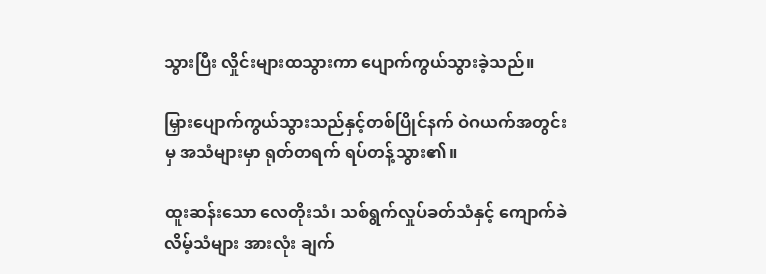သွားပြီး လှိုင်းများထသွားကာ ပျောက်ကွယ်သွားခဲ့သည်။

မြှားပျောက်ကွယ်သွားသည်နှင့်တစ်ပြိုင်နက် ဝဲဂယက်အတွင်းမှ အသံများမှာ ရုတ်တရက် ရပ်တန့်သွား၏။

ထူးဆန်းသော လေတိုးသံ၊ သစ်ရွက်လှုပ်ခတ်သံနှင့် ကျောက်ခဲလိမ့်သံများ အားလုံး ချက်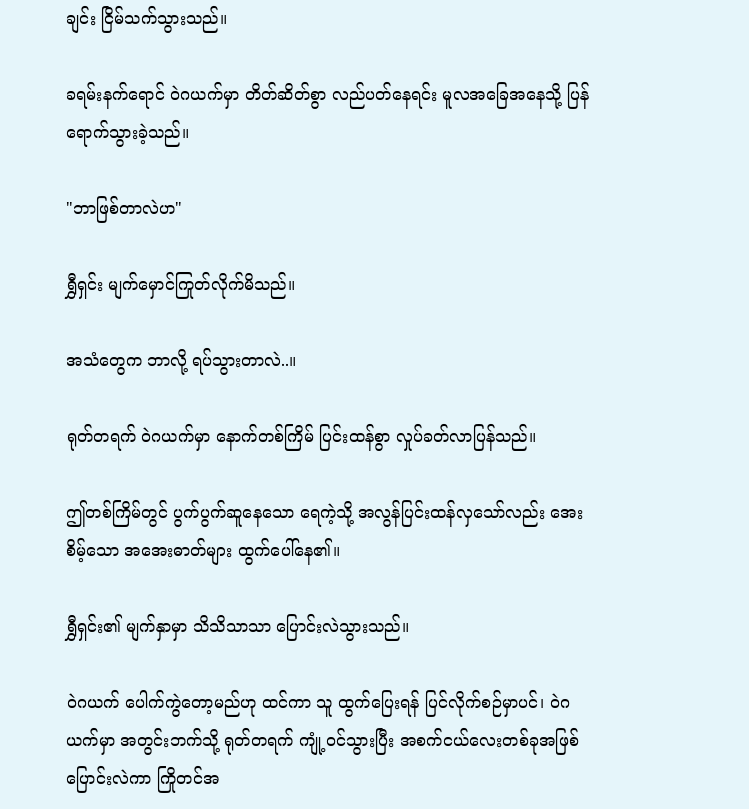ချင်း ငြိမ်သက်သွားသည်။

ခရမ်းနက်ရောင် ဝဲဂယက်မှာ တိတ်ဆိတ်စွာ လည်ပတ်နေရင်း မူလအခြေအနေသို့ ပြန်ရောက်သွားခဲ့သည်။

"ဘာဖြစ်တာလဲဟ"

ရွှီရှင်း မျက်မှောင်ကြုတ်လိုက်မိသည်။

အသံတွေက ဘာလို့ ရပ်သွားတာလဲ..။

ရုတ်တရက် ဝဲဂယက်မှာ နောက်တစ်ကြိမ် ပြင်းထန်စွာ လှုပ်ခတ်လာပြန်သည်။

ဤတစ်ကြိမ်တွင် ပွက်ပွက်ဆူနေသော ရေကဲ့သို့ အလွန်ပြင်းထန်လှသော်လည်း အေးစိမ့်သော အအေးဓာတ်များ ထွက်ပေါ်နေ၏။

ရွှီရှင်း၏ မျက်နှာမှာ သိသိသာသာ ပြောင်းလဲသွားသည်။

ဝဲဂယက် ပေါက်ကွဲတော့မည်ဟု ထင်ကာ သူ ထွက်ပြေးရန် ပြင်လိုက်စဉ်မှာပင်၊ ဝဲဂယက်မှာ အတွင်းဘက်သို့ ရုတ်တရက် ကျုံ့ဝင်သွားပြီး အစက်ငယ်လေးတစ်ခုအဖြစ် ပြောင်းလဲကာ ကြိုတင်အ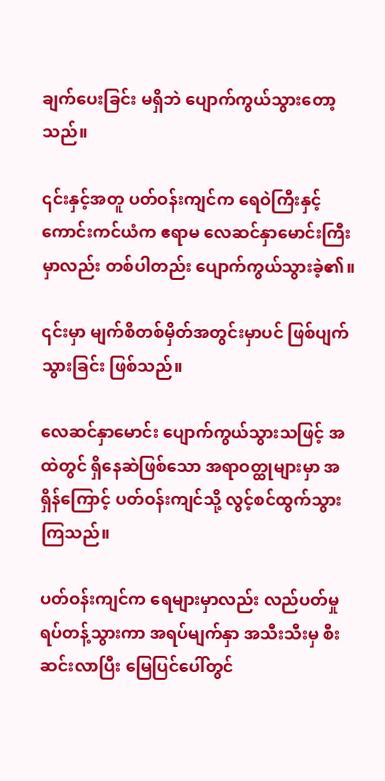ချက်ပေးခြင်း မရှိဘဲ ပျောက်ကွယ်သွားတော့သည်။

၎င်းနှင့်အတူ ပတ်ဝန်းကျင်က ရေဝဲကြီးနှင့် ကောင်းကင်ယံက ဧရာမ လေဆင်နှာမောင်းကြီးမှာလည်း တစ်ပါတည်း ပျောက်ကွယ်သွားခဲ့၏။

၎င်းမှာ မျက်စိတစ်မှိတ်အတွင်းမှာပင် ဖြစ်ပျက်သွားခြင်း ဖြစ်သည်။

လေဆင်နှာမောင်း ပျောက်ကွယ်သွားသဖြင့် အထဲတွင် ရှိနေဆဲဖြစ်သော အရာဝတ္ထုများမှာ အရှိန်ကြောင့် ပတ်ဝန်းကျင်သို့ လွင့်စင်ထွက်သွားကြသည်။

ပတ်ဝန်းကျင်က ရေများမှာလည်း လည်ပတ်မှု ရပ်တန့်သွားကာ အရပ်မျက်နှာ အသီးသီးမှ စီးဆင်းလာပြီး မြေပြင်ပေါ်တွင်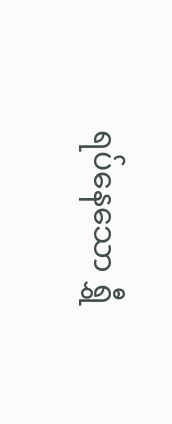ရပ်နေသော ရွှီ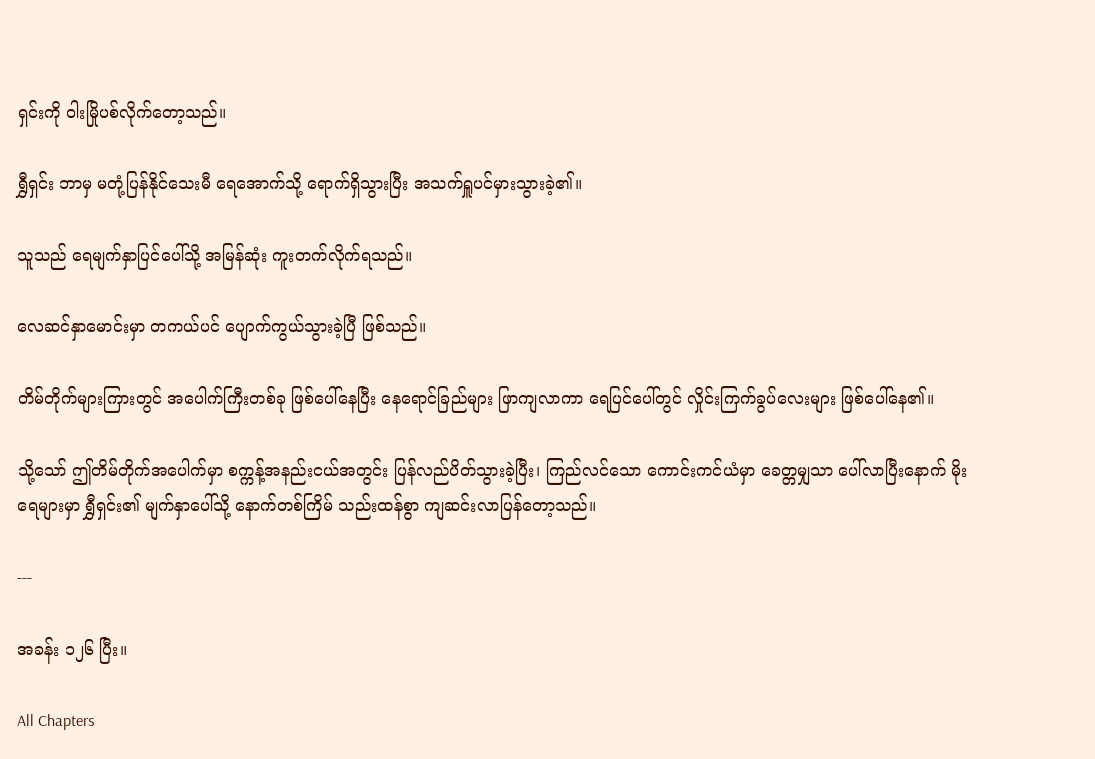ရှင်းကို ဝါးမြိုပစ်လိုက်တော့သည်။

ရွှီရှင်း ဘာမှ မတုံ့ပြန်နိုင်သေးမီ ရေအောက်သို့ ရောက်ရှိသွားပြီး အသက်ရှူပင်မှားသွားခဲ့၏။

သူသည် ရေမျက်နှာပြင်ပေါ်သို့ အမြန်ဆုံး ကူးတက်လိုက်ရသည်။

လေဆင်နှာမောင်းမှာ တကယ်ပင် ပျောက်ကွယ်သွားခဲ့ပြီ ဖြစ်သည်။

တိမ်တိုက်များကြားတွင် အပေါက်ကြီးတစ်ခု ဖြစ်ပေါ်နေပြီး နေရောင်ခြည်များ ဖြာကျလာကာ ရေပြင်ပေါ်တွင် လှိုင်းကြက်ခွပ်လေးများ ဖြစ်ပေါ်နေ၏။

သို့သော် ဤတိမ်တိုက်အပေါက်မှာ စက္ကန့်အနည်းငယ်အတွင်း ပြန်လည်ပိတ်သွားခဲ့ပြီး၊ ကြည်လင်သော ကောင်းကင်ယံမှာ ခေတ္တမျှသာ ပေါ်လာပြီးနောက် မိုးရေများမှာ ရွှီရှင်း၏ မျက်နှာပေါ်သို့ နောက်တစ်ကြိမ် သည်းထန်စွာ ကျဆင်းလာပြန်တော့သည်။

---

အခန်း ၁၂၆ ပြီး။

All Chapters